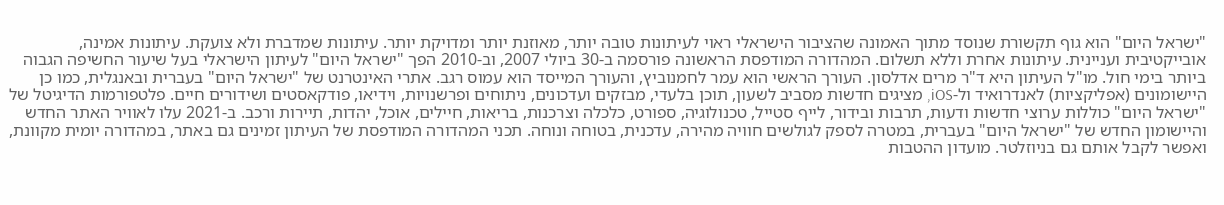"ישראל היום" הוא גוף תקשורת שנוסד מתוך האמונה שהציבור הישראלי ראוי לעיתונות טובה יותר, מאוזנת יותר ומדויקת יותר. עיתונות שמדברת ולא צועקת. עיתונות אמינה, אובייקטיבית ועניינית. עיתונות אחרת וללא תשלום. המהדורה המודפסת הראשונה פורסמה ב-30 ביולי 2007, וב-2010 הפך "ישראל היום" לעיתון הישראלי בעל שיעור החשיפה הגבוה ביותר בימי חול. מו"ל העיתון היא ד"ר מרים אדלסון. העורך הראשי הוא עמר לחמנוביץ, והעורך המייסד הוא עמוס רגב. אתרי האינטרנט של "ישראל היום" בעברית ובאנגלית, כמו כן היישומונים (אפליקציות) לאנדרואיד ול-iOS, מציגים חדשות מסביב לשעון, תוכן בלעדי, מבזקים ועדכונים, ניתוחים ופרשנויות, וידיאו, פודקאסטים ושידורים חיים. פלטפורמות הדיגיטל של "ישראל היום" כוללות ערוצי חדשות ודעות, תרבות ובידור, לייף סטייל, טכנולוגיה, ספורט, כלכלה וצרכנות, בריאות, חיילים, אוכל, יהדות, תיירות ורכב. ב-2021 עלו לאוויר האתר החדש והיישומון החדש של "ישראל היום" בעברית, במטרה לספק לגולשים חוויה מהירה, עדכנית, בטוחה ונוחה. תכני המהדורה המודפסת של העיתון זמינים גם באתר, במהדורה יומית מקוונת, ואפשר לקבל אותם גם בניוזלטר. מועדון ההטבות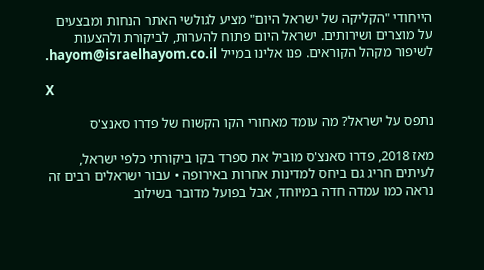הייחודי "הקליקה של ישראל היום" מציע לגולשי האתר הנחות ומבצעים על מוצרים ושירותים. ישראל היום פתוח להערות, לביקורת ולהצעות לשיפור מקהל הקוראים. פנו אלינו במייל hayom@israelhayom.co.il.

X

נתפס על ישראל? מה עומד מאחורי הקו הקשוח של פדרו סאנצ'ס

מאז 2018, פדרו סאנצ'ס מוביל את ספרד בקו ביקורתי כלפי ישראל, לעיתים חריג גם ביחס למדינות אחרות באירופה • עבור ישראלים רבים זה נראה כמו עמדה חדה במיוחד, אבל בפועל מדובר בשילוב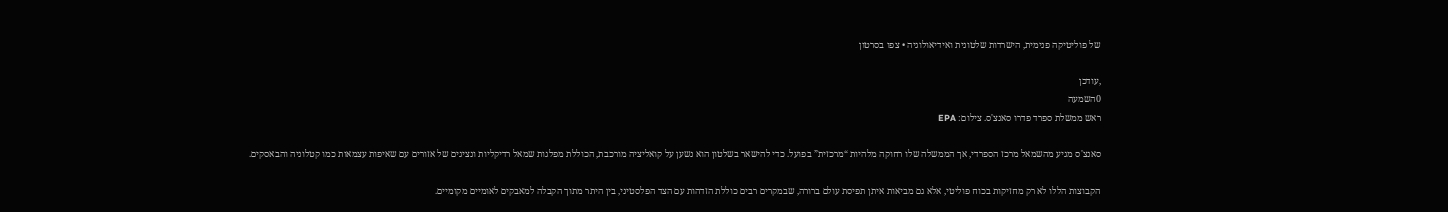של פוליטיקה פנימית, הישרדות שלטונית ואידיאולוגיה • צפו בסרטון

,עודכן
0השמעה
ראש ממשלת ספרד פדרו סאנצ'ס. צילום: EPA

סאנצ'ס מגיע מהשמאל מרכז הספרדי, אך הממשלה שלו רחוקה מלהיות “מרכזית” בפועל. כדי להישאר בשלטון הוא נשען על קואליציה מורכבת, הכוללת מפלגות שמאל רדיקליות ונציגים של אזורים עם שאיפות עצמאות כמו קטלוניה והבאסקים.

הקבוצות הללו לא רק מחזיקות בכוח פוליטי, אלא גם מביאות איתן תפיסת עולם ברורה, שבמקרים רבים כוללת הזדהות עם הצד הפלסטיני, בין היתר מתוך הקבלה למאבקים לאומיים מקומיים.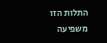התלות הזו משפיעה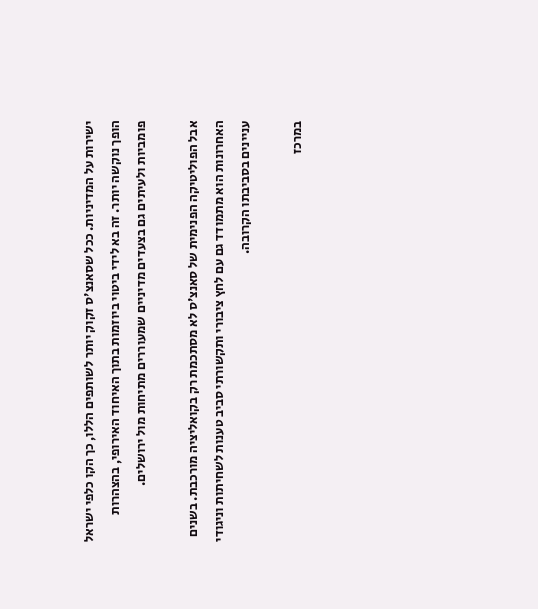ישירות על המדיניות. ככל שסאנצ'ס זקוק יותר לשותפים הללו, כך הקו כלפי ישראל הופך נוקשה יותר. זה בא לידי ביטוי ביוזמות בתוך האיחוד האירופי, בהצהרות פומביות ולעיתים גם בצעדים מדיניים שמעוררים מתיחות מול ירושלים.

אבל הפוליטיקה הפנימית של סאנצ'ס לא מסתכמת רק בקואליציה מורכבת. בשנים האחרונות הוא מתמודד גם עם לחץ ציבורי ותקשורתי סביב טענות לשחיתות וניגודי עניינים בסביבתו הקרובה.

במרכז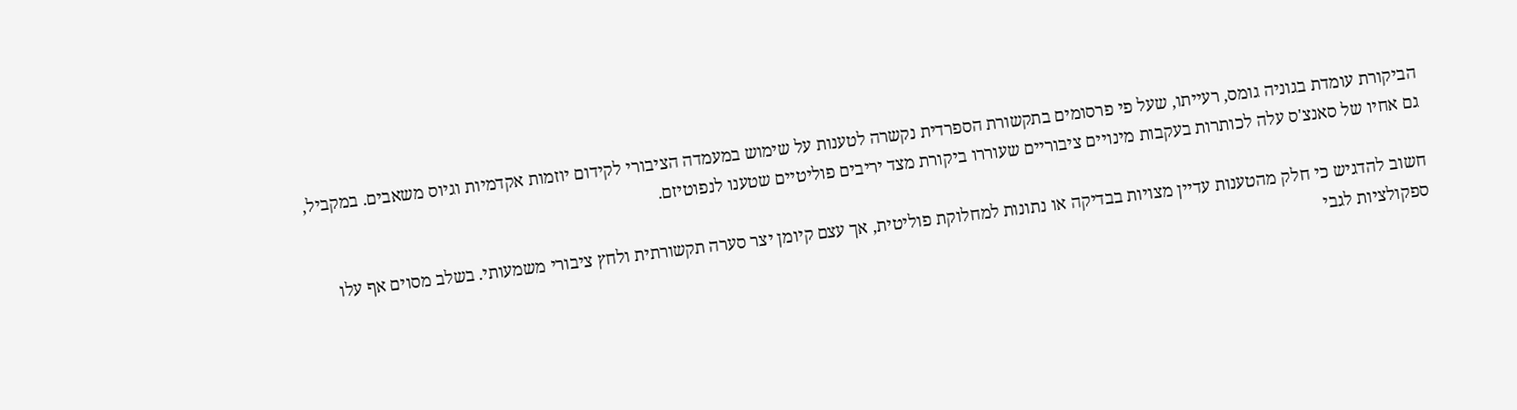הביקורת עומדת בגוניה גומס, רעייתו, שעל פי פרסומים בתקשורת הספרדית נקשרה לטענות על שימוש במעמדה הציבורי לקידום יוזמות אקדמיות וגיוס משאבים. במקביל, גם אחיו של סאנצ'ס עלה לכותרות בעקבות מינויים ציבוריים שעוררו ביקורת מצד יריבים פוליטיים שטענו לנפוטיזם.

חשוב להדגיש כי חלק מהטענות עדיין מצויות בבדיקה או נתונות למחלוקת פוליטית, אך עצם קיומן יצר סערה תקשורתית ולחץ ציבורי משמעותי. בשלב מסוים אף עלו ספקולציות לגבי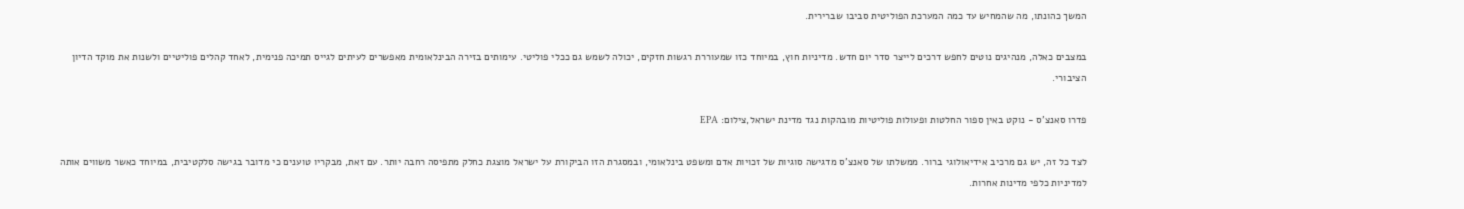המשך כהונתו, מה שהמחיש עד כמה המערכת הפוליטית סביבו שברירית.

במצבים כאלה, מנהיגים נוטים לחפש דרכים לייצר סדר יום חדש. מדיניות חוץ, במיוחד כזו שמעוררת רגשות חזקים, יכולה לשמש גם ככלי פוליטי. עימותים בזירה הבינלאומית מאפשרים לעיתים לגייס תמיכה פנימית, לאחד קהלים פוליטיים ולשנות את מוקד הדיון הציבורי.

פדרו סאנצ'ס - נוקט באין ספור החלטות ופעולות פוליטיות מובהקות נגד מדינת ישראל,צילום: EPA

לצד כל זה, יש גם מרכיב אידיאולוגי ברור. ממשלתו של סאנצ'ס מדגישה סוגיות של זכויות אדם ומשפט בינלאומי, ובמסגרת הזו הביקורת על ישראל מוצגת כחלק מתפיסה רחבה יותר. עם זאת, מבקריו טוענים כי מדובר בגישה סלקטיבית, במיוחד כאשר משווים אותה למדיניות כלפי מדינות אחרות.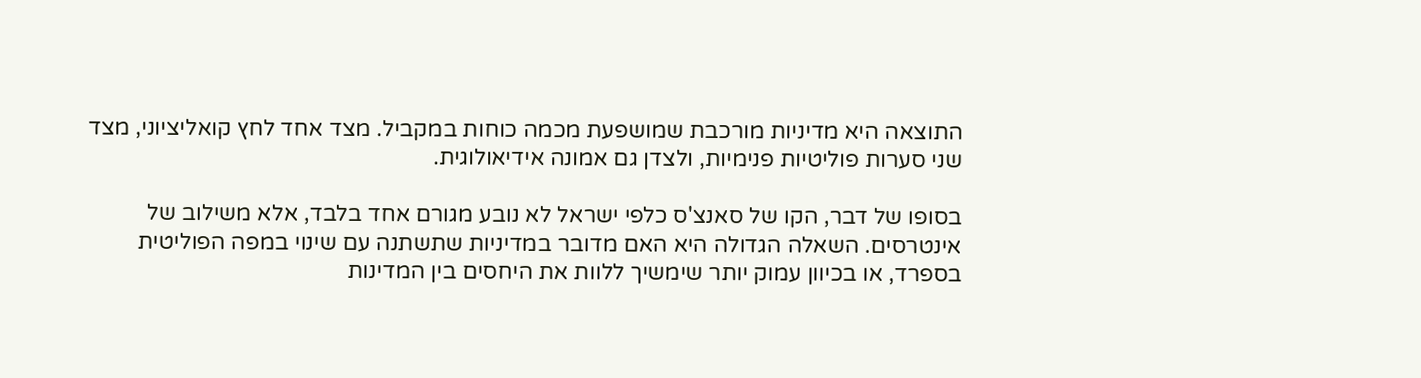התוצאה היא מדיניות מורכבת שמושפעת מכמה כוחות במקביל. מצד אחד לחץ קואליציוני, מצד שני סערות פוליטיות פנימיות, ולצדן גם אמונה אידיאולוגית.

בסופו של דבר, הקו של סאנצ'ס כלפי ישראל לא נובע מגורם אחד בלבד, אלא משילוב של אינטרסים. השאלה הגדולה היא האם מדובר במדיניות שתשתנה עם שינוי במפה הפוליטית בספרד, או בכיוון עמוק יותר שימשיך ללוות את היחסים בין המדינות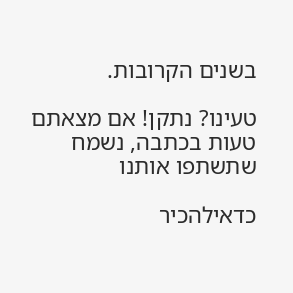בשנים הקרובות.

טעינו? נתקן! אם מצאתם טעות בכתבה, נשמח שתשתפו אותנו

כדאילהכיר